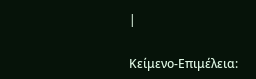|

Κείμενο-Επιμέλεια: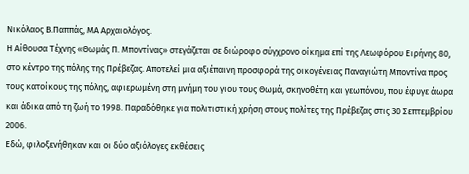Νικόλαος Β.Παππάς, ΜΑ Αρχαιολόγος.
Η Αίθουσα Τέχνης «Θωμάς Π. Μποντίνας» στεγάζεται σε διώροφο σύγχρονο οίκημα επί της Λεωφόρου Ειρήνης 80, στο κέντρο της πόλης της Πρέβεζας. Αποτελεί μια αξιέπαινη προσφορά της οικογένειας Παναγιώτη Μποντίνα προς τους κατοίκους της πόλης, αφιερωμένη στη μνήμη του γιου τους Θωμά, σκηνοθέτη και γεωπόνου, που έφυγε άωρα και άδικα από τη ζωή το 1998. Παραδόθηκε για πολιτιστική χρήση στους πολίτες της Πρέβεζας στις 30 Σεπτεμβρίου 2006.
Εδώ, φιλοξενήθηκαν και οι δύο αξιόλογες εκθέσεις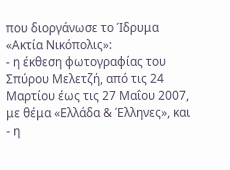που διοργάνωσε το Ίδρυμα «Ακτία Νικόπολις»:
- η έκθεση φωτογραφίας του Σπύρου Μελετζή, από τις 24 Μαρτίου έως τις 27 Μαΐου 2007, με θέμα «Ελλάδα & Έλληνες», και
- η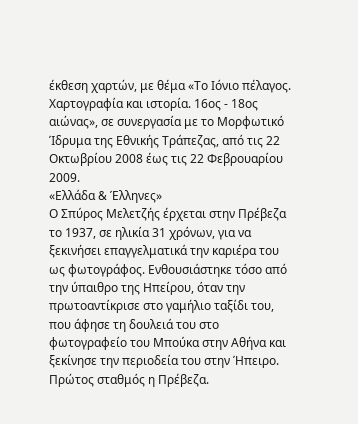έκθεση χαρτών, με θέμα «Το Ιόνιο πέλαγος. Χαρτογραφία και ιστορία. 16ος - 18ος αιώνας», σε συνεργασία με το Μορφωτικό Ίδρυμα της Εθνικής Τράπεζας, από τις 22 Οκτωβρίου 2008 έως τις 22 Φεβρουαρίου 2009.
«Ελλάδα & Έλληνες»
Ο Σπύρος Μελετζής έρχεται στην Πρέβεζα το 1937, σε ηλικία 31 χρόνων, για να ξεκινήσει επαγγελματικά την καριέρα του ως φωτογράφος. Ενθουσιάστηκε τόσο από την ύπαιθρο της Ηπείρου, όταν την πρωτοαντίκρισε στο γαμήλιο ταξίδι του, που άφησε τη δουλειά του στο φωτογραφείο του Μπούκα στην Αθήνα και ξεκίνησε την περιοδεία του στην Ήπειρο. Πρώτος σταθμός η Πρέβεζα.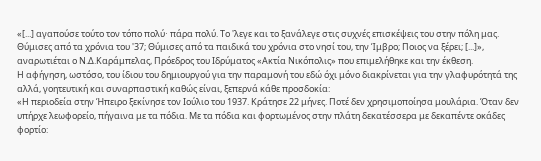«[...] αγαπούσε τούτο τον τόπο πολύ∙ πάρα πολύ. Το 'λεγε και το ξανάλεγε στις συχνές επισκέψεις του στην πόλη μας. Θύμισες από τα χρόνια του '37; Θύμισες από τα παιδικά του χρόνια στο νησί του, την Ίμβρο; Ποιος να ξέρει; [...]», αναρωτιέται ο Ν.Δ.Καράμπελας, Πρόεδρος του Ιδρύματος «Ακτία Νικόπολις» που επιμελήθηκε και την έκθεση.
Η αφήγηση, ωστόσο, του ίδιου του δημιουργού για την παραμονή του εδώ όχι μόνο διακρίνεται για την γλαφυρότητά της αλλά, γοητευτική και συναρπαστική καθώς είναι, ξεπερνά κάθε προσδοκία:
«Η περιοδεία στην Ήπειρο ξεκίνησε τον Ιούλιο του 1937. Κράτησε 22 μήνες. Ποτέ δεν χρησιμοποίησα μουλάρια. Όταν δεν υπήρχε λεωφορείο, πήγαινα με τα πόδια. Με τα πόδια και φορτωμένος στην πλάτη δεκατέσσερα με δεκαπέντε οκάδες φορτίο: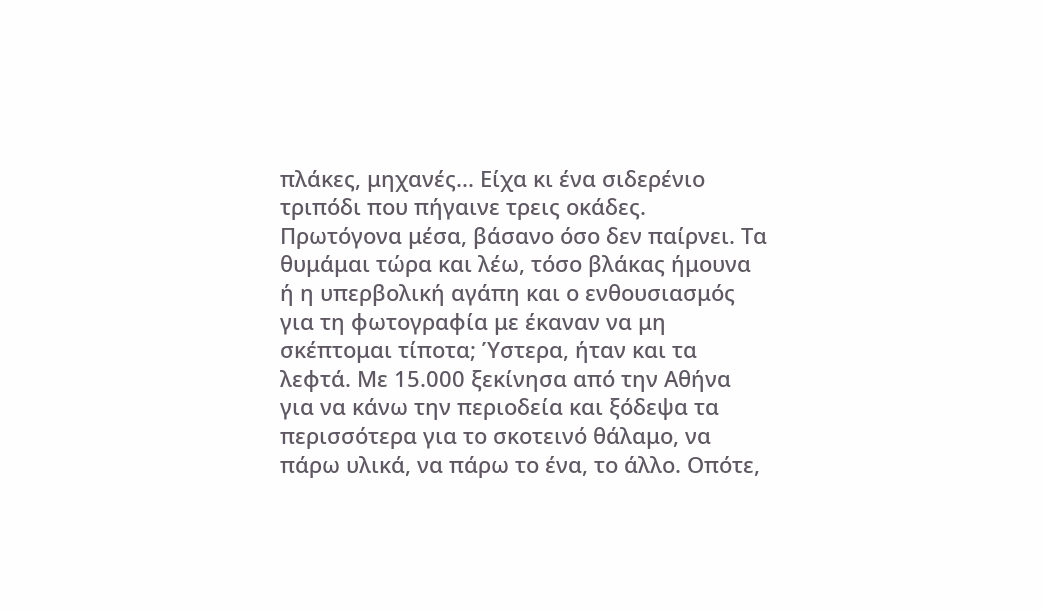πλάκες, μηχανές... Είχα κι ένα σιδερένιο τριπόδι που πήγαινε τρεις οκάδες. Πρωτόγονα μέσα, βάσανο όσο δεν παίρνει. Τα θυμάμαι τώρα και λέω, τόσο βλάκας ήμουνα ή η υπερβολική αγάπη και ο ενθουσιασμός για τη φωτογραφία με έκαναν να μη σκέπτομαι τίποτα; Ύστερα, ήταν και τα λεφτά. Με 15.000 ξεκίνησα από την Αθήνα για να κάνω την περιοδεία και ξόδεψα τα περισσότερα για το σκοτεινό θάλαμο, να πάρω υλικά, να πάρω το ένα, το άλλο. Οπότε,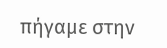πήγαμε στην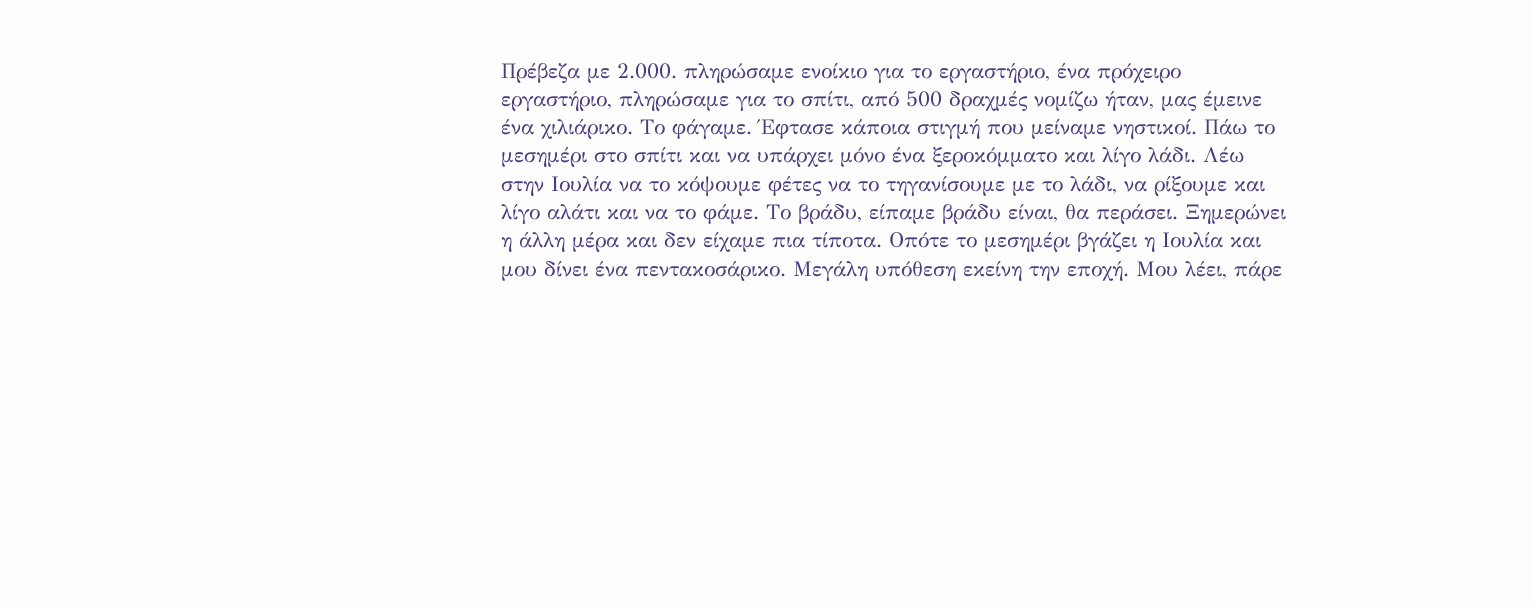Πρέβεζα με 2.000. πληρώσαμε ενοίκιο για το εργαστήριο, ένα πρόχειρο εργαστήριο, πληρώσαμε για το σπίτι, από 500 δραχμές νομίζω ήταν, μας έμεινε ένα χιλιάρικο. Το φάγαμε. Έφτασε κάποια στιγμή που μείναμε νηστικοί. Πάω το μεσημέρι στο σπίτι και να υπάρχει μόνο ένα ξεροκόμματο και λίγο λάδι. Λέω στην Ιουλία να το κόψουμε φέτες να το τηγανίσουμε με το λάδι, να ρίξουμε και λίγο αλάτι και να το φάμε. Το βράδυ, είπαμε βράδυ είναι, θα περάσει. Ξημερώνει η άλλη μέρα και δεν είχαμε πια τίποτα. Οπότε το μεσημέρι βγάζει η Ιουλία και μου δίνει ένα πεντακοσάρικο. Μεγάλη υπόθεση εκείνη την εποχή. Μου λέει, πάρε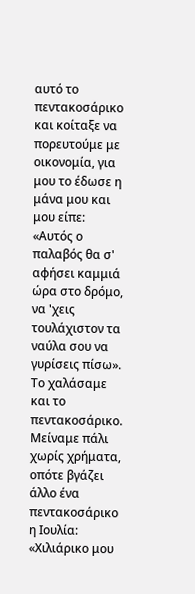αυτό το πεντακοσάρικο και κοίταξε να πορευτούμε με οικονομία, για μου το έδωσε η μάνα μου και μου είπε: «Αυτός ο παλαβός θα σ' αφήσει καμμιά ώρα στο δρόμο, να 'χεις τουλάχιστον τα ναύλα σου να γυρίσεις πίσω».
Tο χαλάσαμε και το πεντακοσάρικο. Μείναμε πάλι χωρίς χρήματα, οπότε βγάζει άλλο ένα πεντακοσάρικο η Ιουλία: «Χιλιάρικο μου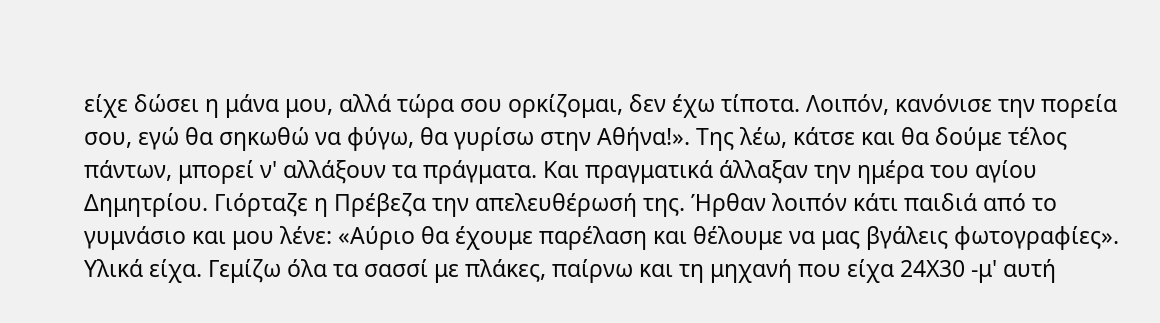είχε δώσει η μάνα μου, αλλά τώρα σου ορκίζομαι, δεν έχω τίποτα. Λοιπόν, κανόνισε την πορεία σου, εγώ θα σηκωθώ να φύγω, θα γυρίσω στην Αθήνα!». Της λέω, κάτσε και θα δούμε τέλος πάντων, μπορεί ν' αλλάξουν τα πράγματα. Και πραγματικά άλλαξαν την ημέρα του αγίου Δημητρίου. Γιόρταζε η Πρέβεζα την απελευθέρωσή της. Ήρθαν λοιπόν κάτι παιδιά από το γυμνάσιο και μου λένε: «Αύριο θα έχουμε παρέλαση και θέλουμε να μας βγάλεις φωτογραφίες». Υλικά είχα. Γεμίζω όλα τα σασσί με πλάκες, παίρνω και τη μηχανή που είχα 24Χ30 -μ' αυτή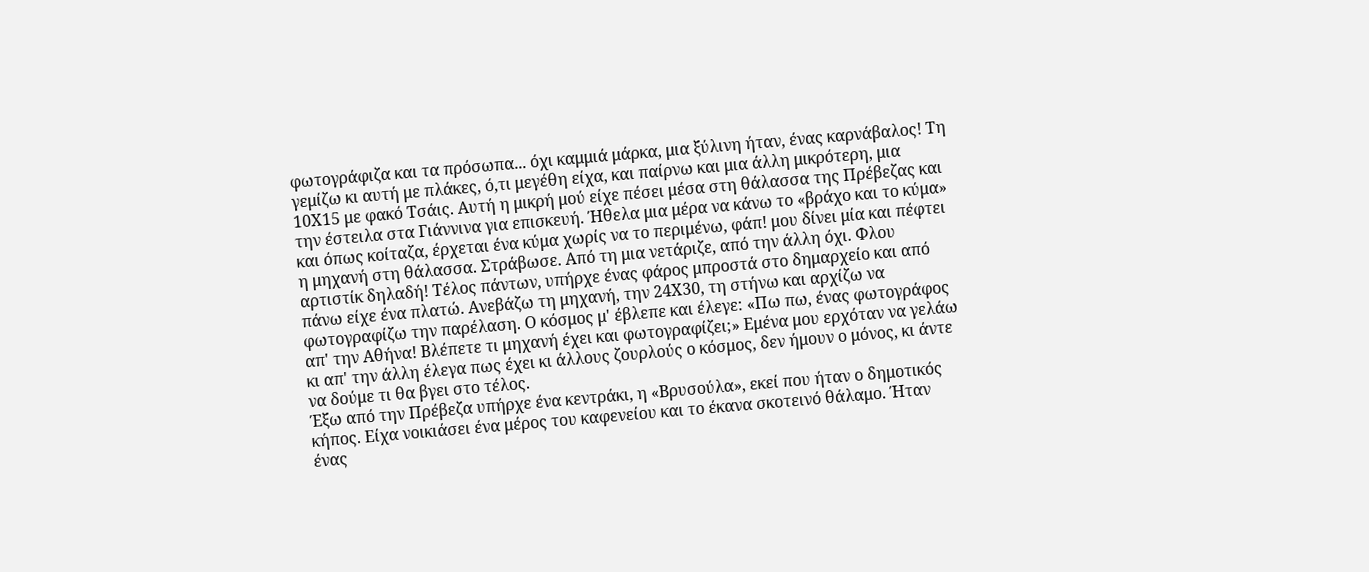φωτογράφιζα και τα πρόσωπα... όχι καμμιά μάρκα, μια ξύλινη ήταν, ένας καρνάβαλος! Τη γεμίζω κι αυτή με πλάκες, ό,τι μεγέθη είχα, και παίρνω και μια άλλη μικρότερη, μια 10Χ15 με φακό Τσάις. Αυτή η μικρή μού είχε πέσει μέσα στη θάλασσα της Πρέβεζας και την έστειλα στα Γιάννινα για επισκευή. Ήθελα μια μέρα να κάνω το «βράχο και το κύμα» και όπως κοίταζα, έρχεται ένα κύμα χωρίς να το περιμένω, φάπ! μου δίνει μία και πέφτει η μηχανή στη θάλασσα. Στράβωσε. Από τη μια νετάριζε, από την άλλη όχι. Φλου αρτιστίκ δηλαδή! Τέλος πάντων, υπήρχε ένας φάρος μπροστά στο δημαρχείο και από πάνω είχε ένα πλατώ. Ανεβάζω τη μηχανή, την 24Χ30, τη στήνω και αρχίζω να φωτογραφίζω την παρέλαση. Ο κόσμος μ' έβλεπε και έλεγε: «Πω πω, ένας φωτογράφος απ' την Αθήνα! Βλέπετε τι μηχανή έχει και φωτογραφίζει;» Εμένα μου ερχόταν να γελάω κι απ' την άλλη έλεγα πως έχει κι άλλους ζουρλούς ο κόσμος, δεν ήμουν ο μόνος, κι άντε να δούμε τι θα βγει στο τέλος.
Έξω από την Πρέβεζα υπήρχε ένα κεντράκι, η «Βρυσούλα», εκεί που ήταν ο δημοτικός κήπος. Είχα νοικιάσει ένα μέρος του καφενείου και το έκανα σκοτεινό θάλαμο. Ήταν ένας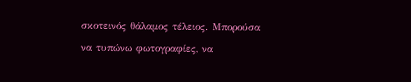σκοτεινός θάλαμος τέλειος. Μπορούσα να τυπώνω φωτογραφίες, να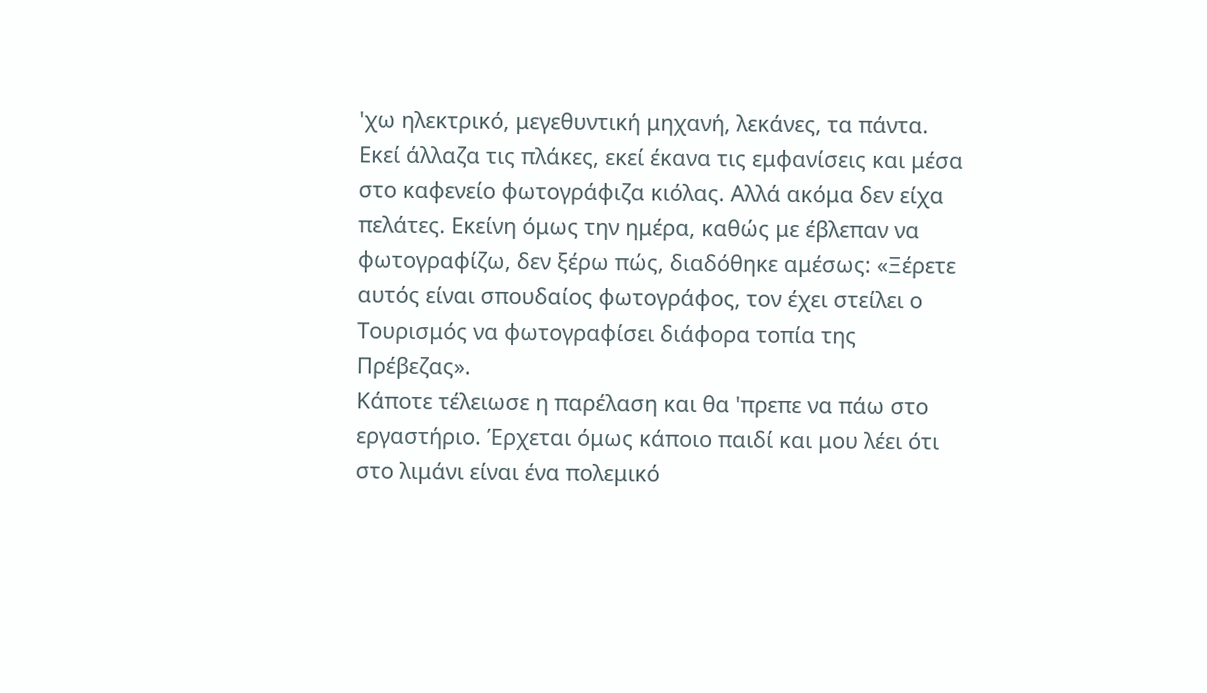'χω ηλεκτρικό, μεγεθυντική μηχανή, λεκάνες, τα πάντα. Εκεί άλλαζα τις πλάκες, εκεί έκανα τις εμφανίσεις και μέσα στο καφενείο φωτογράφιζα κιόλας. Αλλά ακόμα δεν είχα πελάτες. Εκείνη όμως την ημέρα, καθώς με έβλεπαν να φωτογραφίζω, δεν ξέρω πώς, διαδόθηκε αμέσως: «Ξέρετε αυτός είναι σπουδαίος φωτογράφος, τον έχει στείλει ο Τουρισμός να φωτογραφίσει διάφορα τοπία της Πρέβεζας».
Κάποτε τέλειωσε η παρέλαση και θα 'πρεπε να πάω στο εργαστήριο. Έρχεται όμως κάποιο παιδί και μου λέει ότι στο λιμάνι είναι ένα πολεμικό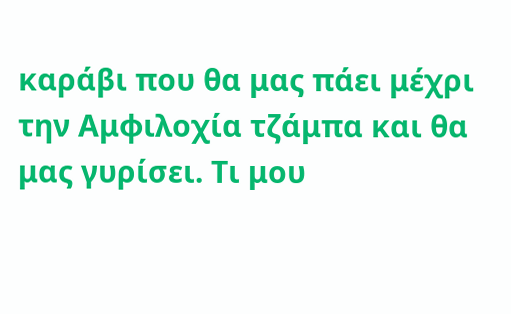καράβι που θα μας πάει μέχρι την Αμφιλοχία τζάμπα και θα μας γυρίσει. Τι μου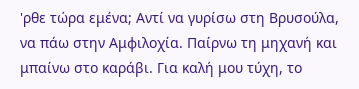'ρθε τώρα εμένα; Αντί να γυρίσω στη Βρυσούλα, να πάω στην Αμφιλοχία. Παίρνω τη μηχανή και μπαίνω στο καράβι. Για καλή μου τύχη, το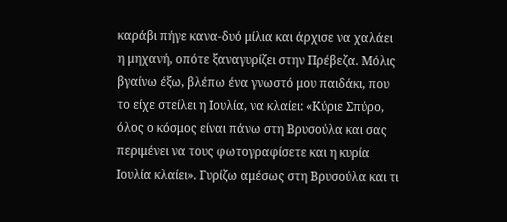καράβι πήγε κανα-δυό μίλια και άρχισε να χαλάει η μηχανή, οπότε ξαναγυρίζει στην Πρέβεζα. Μόλις βγαίνω έξω, βλέπω ένα γνωστό μου παιδάκι, που το είχε στείλει η Ιουλία, να κλαίει: «Κύριε Σπύρο, όλος ο κόσμος είναι πάνω στη Βρυσούλα και σας περιμένει να τους φωτογραφίσετε και η κυρία Ιουλία κλαίει». Γυρίζω αμέσως στη Βρυσούλα και τι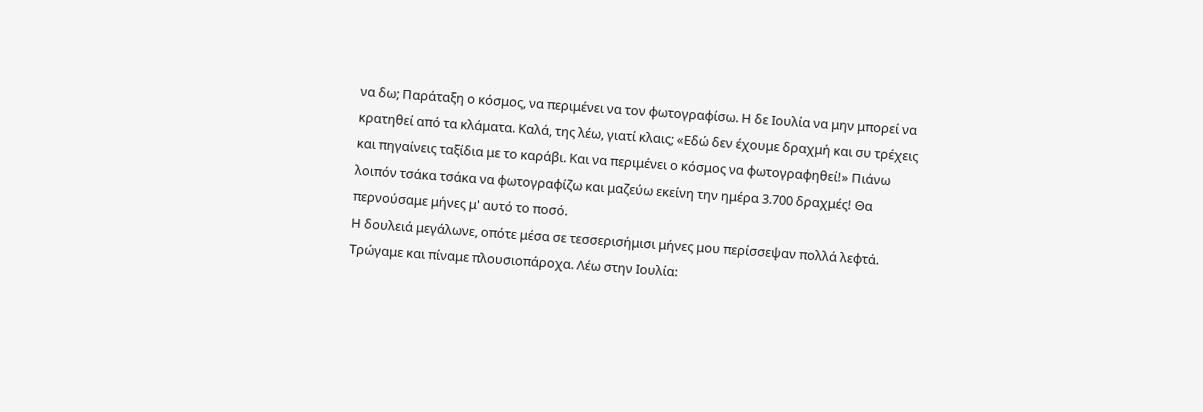να δω; Παράταξη ο κόσμος, να περιμένει να τον φωτογραφίσω. Η δε Ιουλία να μην μπορεί να κρατηθεί από τα κλάματα. Καλά, της λέω, γιατί κλαις; «Εδώ δεν έχουμε δραχμή και συ τρέχεις και πηγαίνεις ταξίδια με το καράβι. Και να περιμένει ο κόσμος να φωτογραφηθεί!» Πιάνω λοιπόν τσάκα τσάκα να φωτογραφίζω και μαζεύω εκείνη την ημέρα 3.700 δραχμές! Θα περνούσαμε μήνες μ' αυτό το ποσό.
Η δουλειά μεγάλωνε, οπότε μέσα σε τεσσερισήμισι μήνες μου περίσσεψαν πολλά λεφτά. Τρώγαμε και πίναμε πλουσιοπάροχα. Λέω στην Ιουλία: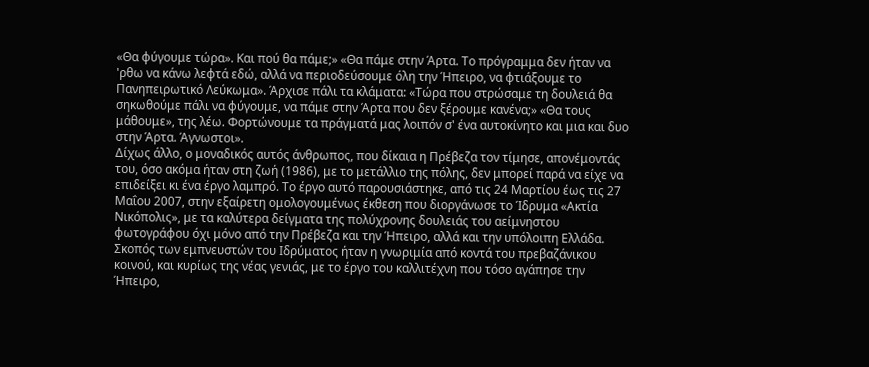«Θα φύγουμε τώρα». Και πού θα πάμε;» «Θα πάμε στην Άρτα. Το πρόγραμμα δεν ήταν να 'ρθω να κάνω λεφτά εδώ, αλλά να περιοδεύσουμε όλη την Ήπειρο, να φτιάξουμε το Πανηπειρωτικό Λεύκωμα». Άρχισε πάλι τα κλάματα: «Τώρα που στρώσαμε τη δουλειά θα σηκωθούμε πάλι να φύγουμε, να πάμε στην Άρτα που δεν ξέρουμε κανένα;» «Θα τους μάθουμε», της λέω. Φορτώνουμε τα πράγματά μας λοιπόν σ' ένα αυτοκίνητο και μια και δυο στην Άρτα. Άγνωστοι».
Δίχως άλλο, ο μοναδικός αυτός άνθρωπος, που δίκαια η Πρέβεζα τον τίμησε, απονέμοντάς του, όσο ακόμα ήταν στη ζωή (1986), με το μετάλλιο της πόλης, δεν μπορεί παρά να είχε να επιδείξει κι ένα έργο λαμπρό. Το έργο αυτό παρουσιάστηκε, από τις 24 Μαρτίου έως τις 27 Μαΐου 2007, στην εξαίρετη ομολογουμένως έκθεση που διοργάνωσε το Ίδρυμα «Ακτία Νικόπολις», με τα καλύτερα δείγματα της πολύχρονης δουλειάς του αείμνηστου φωτογράφου όχι μόνο από την Πρέβεζα και την Ήπειρο, αλλά και την υπόλοιπη Ελλάδα. Σκοπός των εμπνευστών του Ιδρύματος ήταν η γνωριμία από κοντά του πρεβαζάνικου κοινού, και κυρίως της νέας γενιάς, με το έργο του καλλιτέχνη που τόσο αγάπησε την Ήπειρο,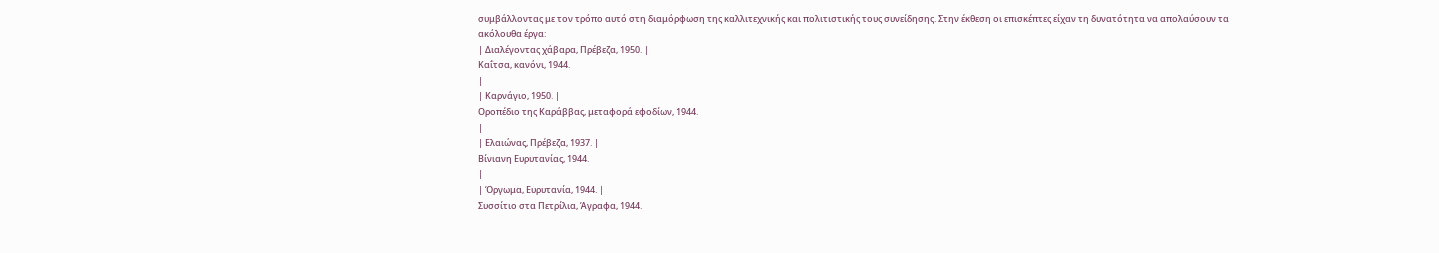συμβάλλοντας με τον τρόπο αυτό στη διαμόρφωση της καλλιτεχνικής και πολιτιστικής τους συνείδησης. Στην έκθεση οι επισκέπτες είχαν τη δυνατότητα να απολαύσουν τα ακόλουθα έργα:
| Διαλέγοντας χάβαρα, Πρέβεζα, 1950. |
Καΐτσα, κανόνι, 1944.
|
| Καρνάγιο, 1950. |
Οροπέδιο της Καράββας, μεταφορά εφοδίων, 1944.
|
| Ελαιώνας, Πρέβεζα, 1937. |
Βίνιανη Ευρυτανίας, 1944.
|
| Όργωμα, Ευρυτανία, 1944. |
Συσσίτιο στα Πετρίλια, Άγραφα, 1944.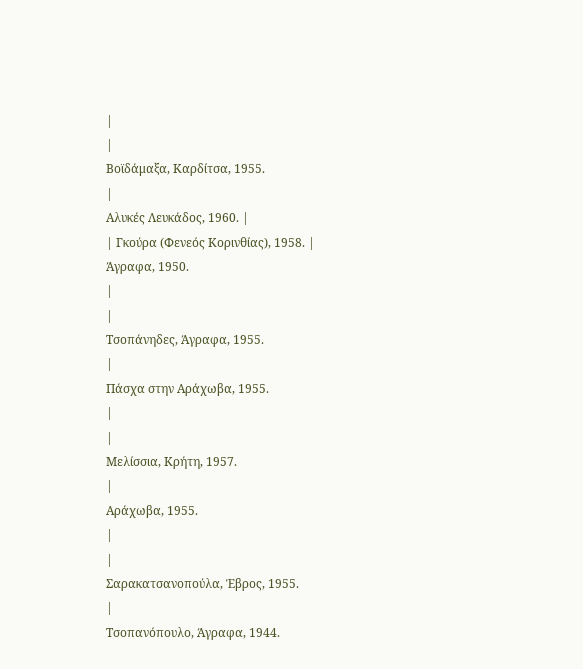|
|
Βοϊδάμαξα, Καρδίτσα, 1955.
|
Αλυκές Λευκάδος, 1960. |
| Γκούρα (Φενεός Κορινθίας), 1958. |
Άγραφα, 1950.
|
|
Τσοπάνηδες, Άγραφα, 1955.
|
Πάσχα στην Αράχωβα, 1955.
|
|
Μελίσσια, Κρήτη, 1957.
|
Αράχωβα, 1955.
|
|
Σαρακατσανοπούλα, Έβρος, 1955.
|
Τσοπανόπουλο, Άγραφα, 1944.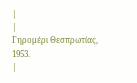|
|
Γηρομέρι Θεσπρωτίας, 1953.
|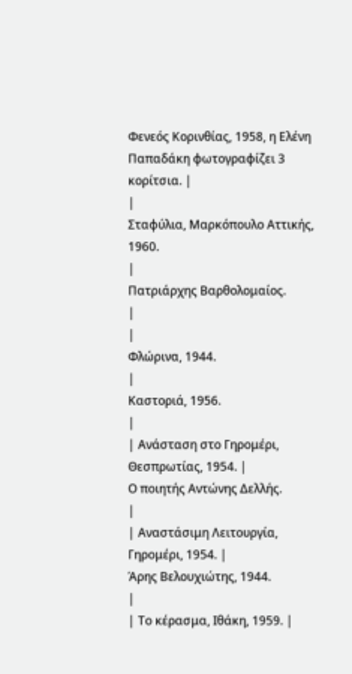Φενεός Κορινθίας, 1958, η Ελένη Παπαδάκη φωτογραφίζει 3 κορίτσια. |
|
Σταφύλια, Μαρκόπουλο Αττικής, 1960.
|
Πατριάρχης Βαρθολομαίος.
|
|
Φλώρινα, 1944.
|
Καστοριά, 1956.
|
| Ανάσταση στο Γηρομέρι, Θεσπρωτίας, 1954. |
Ο ποιητής Αντώνης Δελλής.
|
| Αναστάσιμη Λειτουργία, Γηρομέρι, 1954. |
Άρης Βελουχιώτης, 1944.
|
| Το κέρασμα, Ιθάκη, 1959. |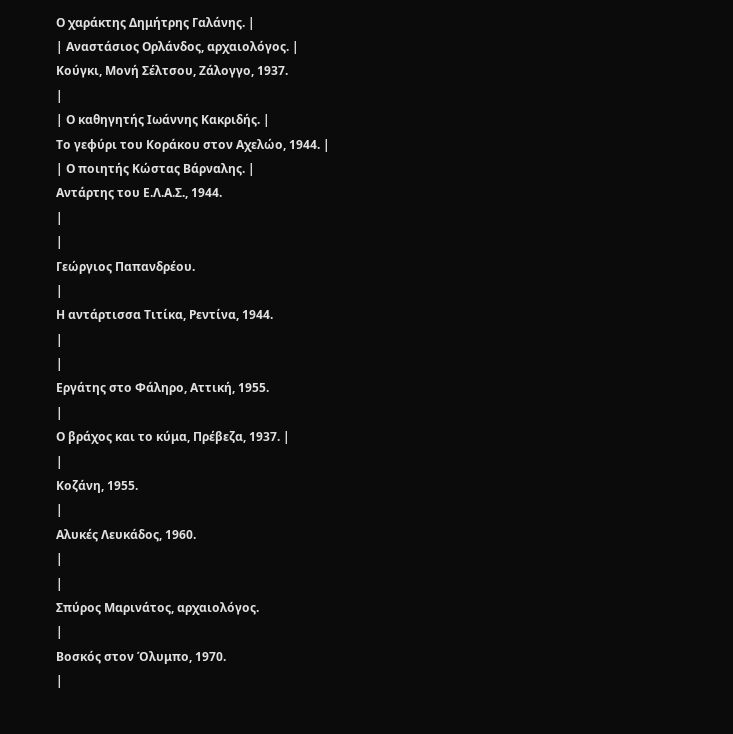Ο χαράκτης Δημήτρης Γαλάνης. |
| Αναστάσιος Ορλάνδος, αρχαιολόγος. |
Κούγκι, Μονή Σέλτσου, Ζάλογγο, 1937.
|
| Ο καθηγητής Ιωάννης Κακριδής. |
Το γεφύρι του Κοράκου στον Αχελώο, 1944. |
| Ο ποιητής Κώστας Βάρναλης. |
Αντάρτης του Ε.Λ.Α.Σ., 1944.
|
|
Γεώργιος Παπανδρέου.
|
Η αντάρτισσα Τιτίκα, Ρεντίνα, 1944.
|
|
Εργάτης στο Φάληρο, Αττική, 1955.
|
Ο βράχος και το κύμα, Πρέβεζα, 1937. |
|
Κοζάνη, 1955.
|
Αλυκές Λευκάδος, 1960.
|
|
Σπύρος Μαρινάτος, αρχαιολόγος.
|
Βοσκός στον Όλυμπο, 1970.
|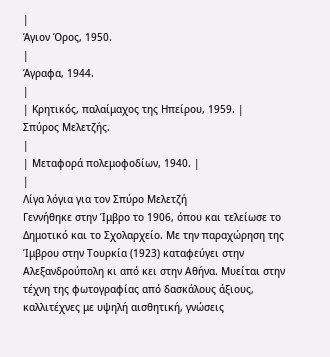|
Άγιον Όρος, 1950.
|
Άγραφα, 1944.
|
| Κρητικός, παλαίμαχος της Ηπείρου, 1959. |
Σπύρος Μελετζής.
|
| Μεταφορά πολεμοφοδίων, 1940. |
|
Λίγα λόγια για τον Σπύρο Μελετζή
Γεννήθηκε στην Ίμβρο το 1906, όπου και τελείωσε το Δημοτικό και το Σχολαρχείο. Με την παραχώρηση της Ίμβρου στην Τουρκία (1923) καταφεύγει στην Αλεξανδρούπολη κι από κει στην Αθήνα. Μυείται στην τέχνη της φωτογραφίας από δασκάλους άξιους, καλλιτέχνες με υψηλή αισθητική, γνώσεις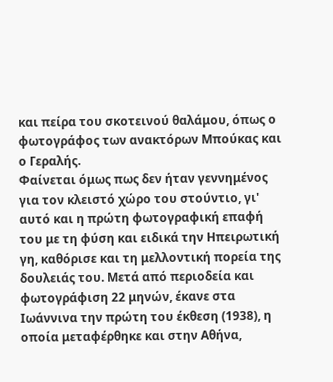και πείρα του σκοτεινού θαλάμου, όπως ο φωτογράφος των ανακτόρων Μπούκας και ο Γεραλής.
Φαίνεται όμως πως δεν ήταν γεννημένος για τον κλειστό χώρο του στούντιο, γι' αυτό και η πρώτη φωτογραφική επαφή του με τη φύση και ειδικά την Ηπειρωτική γη, καθόρισε και τη μελλοντική πορεία της δουλειάς του. Μετά από περιοδεία και φωτογράφιση 22 μηνών, έκανε στα Ιωάννινα την πρώτη του έκθεση (1938), η οποία μεταφέρθηκε και στην Αθήνα,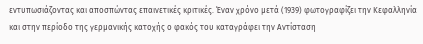εντυπωσιάζοντας και αποσπώντας επαινετικές κριτικές. Έναν χρόνο μετά (1939) φωτογραφίζει την Κεφαλληνία και στην περίοδο της γερμανικής κατοχής ο φακός του καταγράφει την Αντίσταση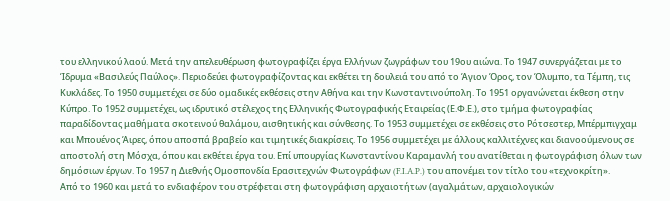του ελληνικού λαού. Μετά την απελευθέρωση φωτογραφίζει έργα Ελλήνων ζωγράφων του 19ου αιώνα. Το 1947 συνεργάζεται με το Ίδρυμα «Βασιλεύς Παύλος». Περιοδεύει φωτογραφίζοντας και εκθέτει τη δουλειά του από το Άγιον Όρος, τον Όλυμπο, τα Τέμπη, τις Κυκλάδες. Το 1950 συμμετέχει σε δύο ομαδικές εκθέσεις στην Αθήνα και την Κωνσταντινούπολη. Το 1951 οργανώνεται έκθεση στην Κύπρο. Το 1952 συμμετέχει, ως ιδρυτικό στέλεχος της Ελληνικής Φωτογραφικής Εταιρείας (Ε.Φ.Ε.), στο τμήμα φωτογραφίας παραδίδοντας μαθήματα σκοτεινού θαλάμου, αισθητικής και σύνθεσης. Το 1953 συμμετέχει σε εκθέσεις στο Ρότσεστερ, Μπέρμπιγχαμ και Μπουένος Άιρες, όπου αποσπά βραβείο και τιμητικές διακρίσεις. Το 1956 συμμετέχει με άλλους καλλιτέχνες και διανοούμενους σε αποστολή στη Μόσχα, όπου και εκθέτει έργα του. Επί υπουργίας Κωνσταντίνου Καραμανλή του ανατίθεται η φωτογράφιση όλων των δημόσιων έργων. Το 1957 η Διεθνής Ομοσπονδία Ερασιτεχνών Φωτογράφων (F.I.A.P.) του απονέμει τον τίτλο του «τεχνοκρίτη».
Από το 1960 και μετά το ενδιαφέρον του στρέφεται στη φωτογράφιση αρχαιοτήτων (αγαλμάτων, αρχαιολογικών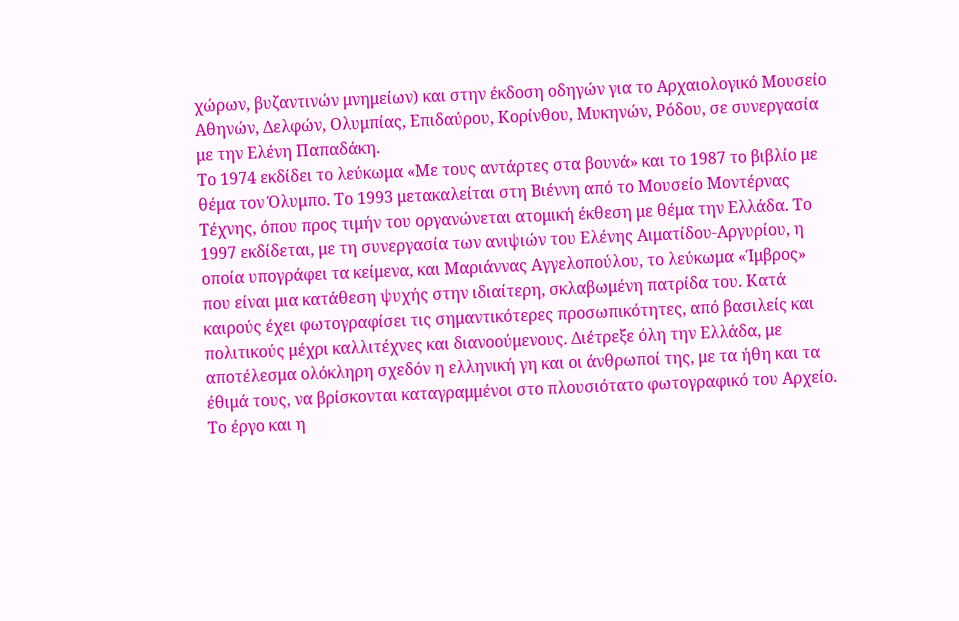χώρων, βυζαντινών μνημείων) και στην έκδοση οδηγών για το Αρχαιολογικό Μουσείο Αθηνών, Δελφών, Ολυμπίας, Επιδαύρου, Κορίνθου, Μυκηνών, Ρόδου, σε συνεργασία με την Ελένη Παπαδάκη.
Το 1974 εκδίδει το λεύκωμα «Με τους αντάρτες στα βουνά» και το 1987 το βιβλίο με θέμα τον Όλυμπο. Το 1993 μετακαλείται στη Βιέννη από το Μουσείο Μοντέρνας Τέχνης, όπου προς τιμήν του οργανώνεται ατομική έκθεση με θέμα την Ελλάδα. Το 1997 εκδίδεται, με τη συνεργασία των ανιψιών του Ελένης Αιματίδου-Αργυρίου, η οποία υπογράφει τα κείμενα, και Μαριάννας Αγγελοπούλου, το λεύκωμα «Ίμβρος» που είναι μια κατάθεση ψυχής στην ιδιαίτερη, σκλαβωμένη πατρίδα του. Κατά καιρούς έχει φωτογραφίσει τις σημαντικότερες προσωπικότητες, από βασιλείς και πολιτικούς μέχρι καλλιτέχνες και διανοούμενους. Διέτρεξε όλη την Ελλάδα, με αποτέλεσμα ολόκληρη σχεδόν η ελληνική γη και οι άνθρωποί της, με τα ήθη και τα έθιμά τους, να βρίσκονται καταγραμμένοι στο πλουσιότατο φωτογραφικό του Αρχείο.
Το έργο και η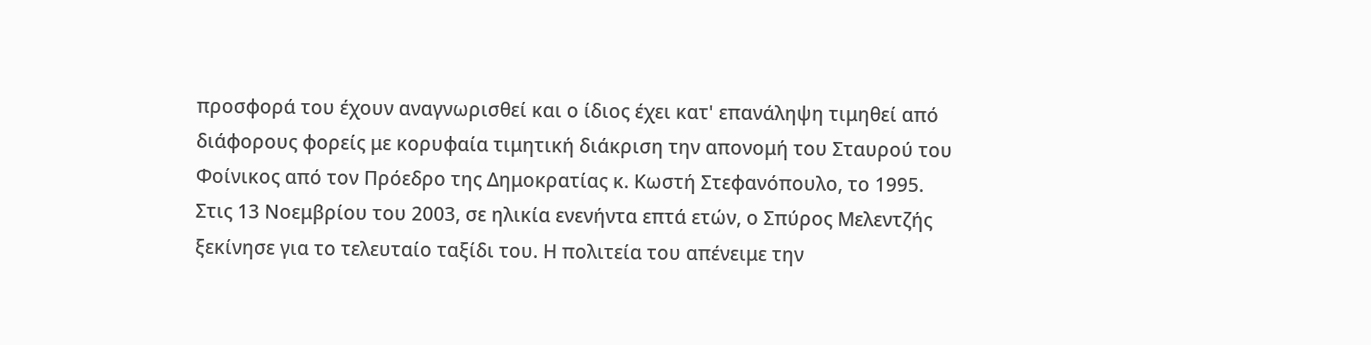προσφορά του έχουν αναγνωρισθεί και ο ίδιος έχει κατ' επανάληψη τιμηθεί από διάφορους φορείς με κορυφαία τιμητική διάκριση την απονομή του Σταυρού του Φοίνικος από τον Πρόεδρο της Δημοκρατίας κ. Κωστή Στεφανόπουλο, το 1995.
Στις 13 Νοεμβρίου του 2003, σε ηλικία ενενήντα επτά ετών, ο Σπύρος Μελεντζής ξεκίνησε για το τελευταίο ταξίδι του. Η πολιτεία του απένειμε την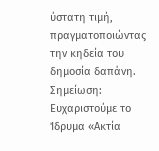ύστατη τιμή, πραγματοποιώντας την κηδεία του δημοσία δαπάνη.
Σημείωση: Ευχαριστούμε το Ίδρυμα «Ακτία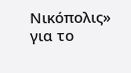Νικόπολις» για το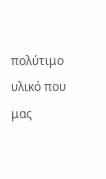πολύτιμο υλικό που μας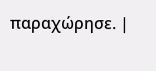παραχώρησε. |